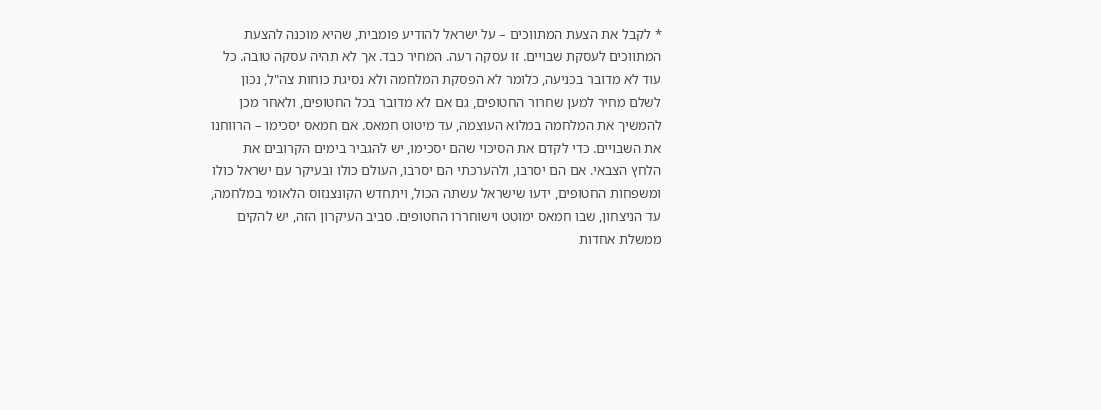* לקבל את הצעת המתווכים – על ישראל להודיע פומבית, שהיא מוכנה להצעת המתווכים לעסקת שבויים. זו עסקה רעה. המחיר כבד. אך לא תהיה עסקה טובה. כל עוד לא מדובר בכניעה, כלומר לא הפסקת המלחמה ולא נסיגת כוחות צה"ל, נכון לשלם מחיר למען שחרור החטופים, גם אם לא מדובר בכל החטופים, ולאחר מכן להמשיך את המלחמה במלוא העוצמה, עד מיטוט חמאס. אם חמאס יסכימו – הרווחנו את השבויים. כדי לקדם את הסיכוי שהם יסכימו, יש להגביר בימים הקרובים את הלחץ הצבאי. אם הם יסרבו, ולהערכתי הם יסרבו, העולם כולו ובעיקר עם ישראל כולו ומשפחות החטופים, ידעו שישראל עשתה הכול, ויתחדש הקונצנזוס הלאומי במלחמה, עד הניצחון, שבו חמאס ימוטט וישוחררו החטופים. סביב העיקרון הזה, יש להקים ממשלת אחדות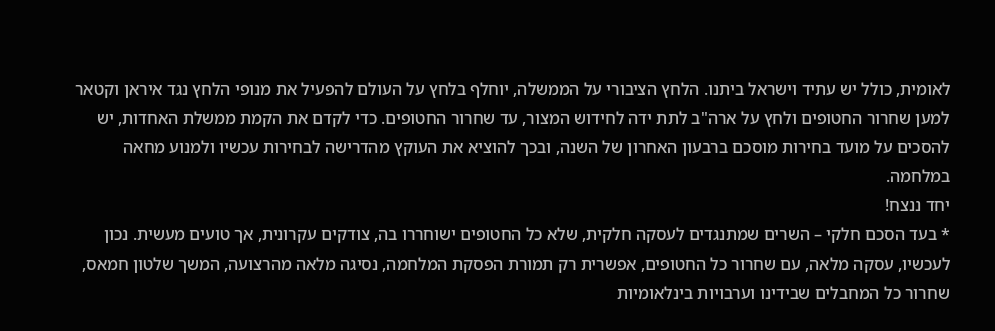לאומית, כולל יש עתיד וישראל ביתנו. הלחץ הציבורי על הממשלה, יוחלף בלחץ על העולם להפעיל את מנופי הלחץ נגד איראן וקטאר למען שחרור החטופים ולחץ על ארה"ב לתת ידה לחידוש המצור, עד שחרור החטופים. כדי לקדם את הקמת ממשלת האחדות, יש להסכים על מועד בחירות מוסכם ברבעון האחרון של השנה, ובכך להוציא את העוקץ מהדרישה לבחירות עכשיו ולמנוע מחאה במלחמה.
יחד ננצח!
* בעד הסכם חלקי – השרים שמתנגדים לעסקה חלקית, שלא כל החטופים ישוחררו בה, צודקים עקרונית, אך טועים מעשית. נכון לעכשיו, עסקה מלאה, עם שחרור כל החטופים, אפשרית רק תמורת הפסקת המלחמה, נסיגה מלאה מהרצועה, המשך שלטון חמאס, שחרור כל המחבלים שבידינו וערבויות בינלאומיות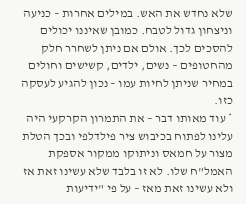שלא נחדש את האש. במילים אחרות – כניעה וניצחון גדול לטבח. כמובן שאיננו יכולים להסכים לכך. אולם אם ניתן לשחרר חלק מהחטופים – נשים, ילדים, קשישים וחולים במחיר שניתן לחיות עמו – נכון להגיע לעסקה כזו.
* עוד מאותו דבר – את התמרון הקרקעי היה עלינו לפתוח בכיבוש ציר פילדלפי ובכך הטלת מצור על חמאס וניתוקו ממקור אספקת האמל"ח שלו. לא זו בלבד שלא עשינו זאת אז ולא עשינו זאת מאז – על פי "ידיעות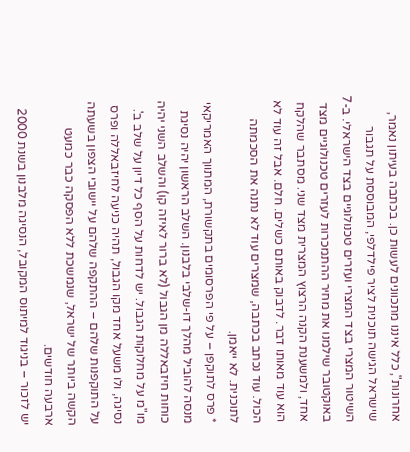אחרונות", כלל איננו מתכוונים לעשות כן. בכתבה בעיתון נאמר, שישראל הגישה תוכנית לציר פילדלפי, המבוססת על תגבור השיטור המצרי בצד המצרי ועזרים טכנולוגיים בצד הישראלי. ב-7 באוקטובר שילמנו את מחיר ההתמכרות לעזרים טכנולוגיים מצד אחד, ולמשענת הקנה הרצוץ המצרית מצד שני. מסתבר שהלקח הוא עוד מאותו דבר. לדבוק באותם כשלים. חלם. אבל זה עוד לא הכול. עוד נכתב בכתבה, שמצרים עוד לא נתנה את הסכמתה לתוכנית. לא ייאמן.
* פרס לתוקפן – על פי הפרסומים בתקשורת, המתווך האמריקאי מנסה להוביל מהלך דו-שלבי בלבנון. השלב הראשון יהיה נסיגת כוחות חיזבאללה מן הגבול (לא ברור לאיזה קו) והשלב השני יהיה מו"מ על מחלוקות הגבול. יש לדחות על הסף כל דיון על שלב ב'. נסיגה, ולו משעל אחד מקו הגבול, תהיה כניעה לחיזבאללה ופרס על התוקפנות שלהם – ההתקפה שלהם על יישובי הצפון בשעתה הקשה ביותר של ישראל, שנמשכת ללא הפסקה כבר כמעט ארבעה חודשים.
יש לזכור – בניגוד למיתוס המקובל, הנסיגה מלבנון בשנת 2000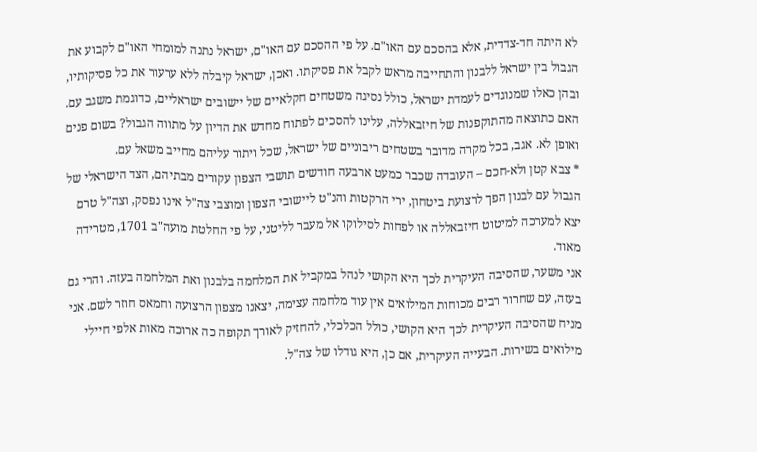לא היתה חד-צדדית, אלא בהסכם עם האו"ם. על פי ההסכם עם האו"ם, ישראל נתנה למומחי האו"ם לקבוע את הגבול בין ישראל ללבנון והתחייבה מראש לקבל את פסיקתו. ואכן, ישראל קיבלה ללא ערעור את כל פסיקותיו, ובהן כאלו שמנוגדים לעמדת ישראל, כולל נסיגה משטחים חקלאיים של יישובים ישראליים, כדוגמת משגב עם. האם כתוצאה מהתוקפנות של חיזבאללה, עלינו להסכים לפתוח מחדש את הדיון על מתווה הגבול? בשום פנים ואופן לא. אגב, בכל מקרה מדובר בשטחים ריבוניים של ישראל, שכל ויתור עליהם מחייב משאל עם.
* צבא קטן ולא-חכם – העובדה שכבר כמעט ארבעה חודשים תושבי הצפון עקורים מבתיהם, הצד הישראלי של הגבול עם לבנון הפך לרצועת ביטחון, ירי הרקטות והנ"ט ליישובי הצפון ומוצבי צה"ל אינו נפסק, וצה"ל טרם יצא למערכה למיטוט חיזבאללה או לפחות לסילוקו אל מעבר לליטני, על פי החלטת מועה"ב 1701, מטרידה מאוד.
אני משער, שהסיבה העיקרית לכך היא הקושי לנהל במקביל את המלחמה בלבנון ואת המלחמה בעזה. והרי גם בעזה, עם שחרור רבים מכוחות המילואים אין עוד מלחמה עצימה, יצאנו מצפון הרצועה וחמאס חוזר לשם. אני מניח שהסיבה העיקרית לכך היא הקושי, כולל הכלכלי, להחזיק לאורך תקופה כה ארוכה מאות אלפי חיילי מילואים בשירות. הבעייה העיקרית, אם כן, היא גודלו של צה"ל.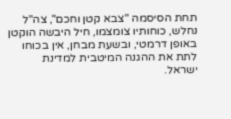תחת הסיסמה "צבא קטן וחכם", צה"ל נחלש, כוחותיו צומצמו, חיל היבשה הוקטן באופן דרמטי, ובשעת מבחן, אין בכוחו לתת את ההגנה המיטבית למדינת ישראל.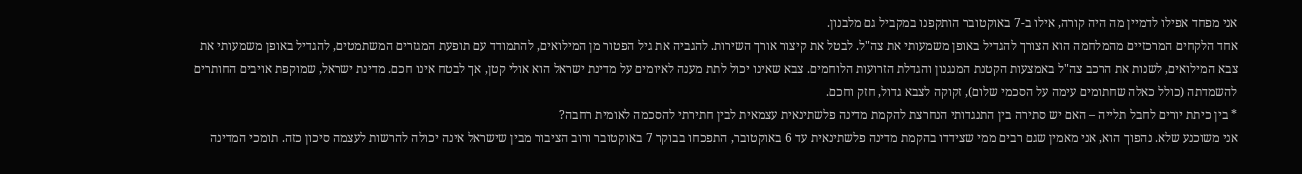אני מפחד אפילו לדמיין מה היה קורה, אילו ב-7 באוקטובר הותקפנו במקביל גם מלבנון.
אחד הלקחים המרכזיים מהמלחמה הוא הצורך להגדיל באופן משמעותי את צה"ל. לבטל את קיצור אורך השירות. להגביה את גיל הפטור מן המילואים, להתמודד עם תופעת המגזרים המשתמטים, להגדיל באופן משמעותי את צבא המילואים, לשנות את הרכב צה"ל באמצעות הקטנת המנגנון והגדלת הזרועות הלוחמים. צבא שאינו יכול לתת מענה לאיומים על מדינת ישראל הוא אולי קטן, אך לבטח אינו חכם. מדינת ישראל, שמוקפת אויבים החותרים להשמדתה (כולל כאלה שחתומים עימה על הסכמי שלום), זקוקה לצבא גדול, חזק וחכם.
* בין כיתת יורים לחבל תלייה – האם יש סתירה בין התנגדותי הנחרצת להקמת מדינה פלשתינאית עצמאית לבין חתירתי להסכמה לאומית רחבה?
אני משוכנע שלא. נהפוך הוא, אני מאמין שגם רבים ממי שצידדו בהקמת מדינה פלשתינאית עד 6 באוקטובר, התפכחו בבוקר 7 באוקטובר ורוב הציבור מבין שישראל אינה יכולה להרשות לעצמה סיכון כזה. תומכי המדינה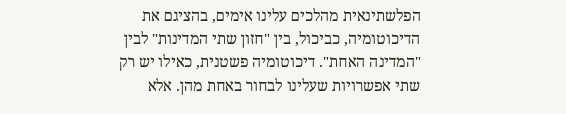הפלשתינאית מהלכים עלינו אימים, בהציגם את הדיכוטומיה, כביכול, בין "חזון שתי המדינות" לבין "המדינה האחת". דיכוטומיה פשטנית, כאילו יש רק שתי אפשרויות שעלינו לבחור באחת מהן. אלא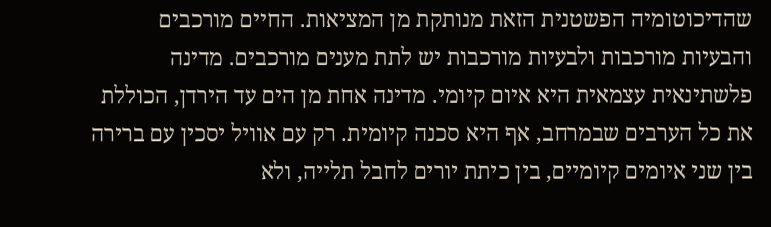שהדיכוטומיה הפשטנית הזאת מנותקת מן המציאות. החיים מורכבים והבעיות מורכבות ולבעיות מורכבות יש לתת מענים מורכבים. מדינה פלשתינאית עצמאית היא איום קיומי. מדינה אחת מן הים עד הירדן, הכוללת את כל הערבים שבמרחב, אף היא סכנה קיומית. רק עם אוויל יסכין עם ברירה בין שני איומים קיומיים, בין כיתת יורים לחבל תלייה, ולא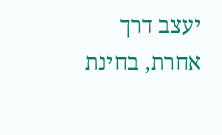יעצב דרך אחרת, בחינת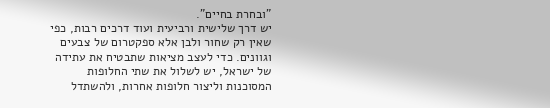"ובחרת בחיים".
יש דרך שלישית ורביעית ועוד דרכים רבות, כפי שאין רק שחור ולבן אלא ספקטרום של צבעים וגוונים. כדי לעצב מציאות שתבטיח את עתידה של ישראל, יש לשלול את שתי החלופות המסוכנות וליצור חלופות אחרות, ולהשתדל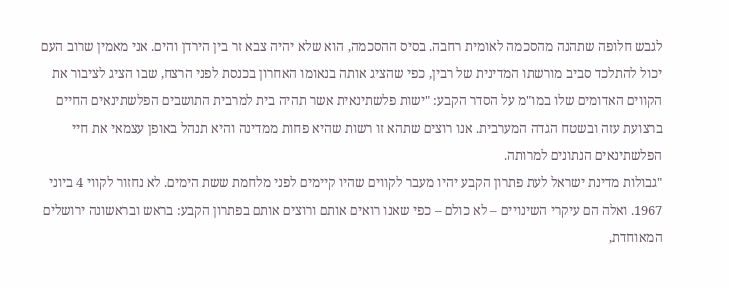לגבש חלופה שתהנה מהסכמה לאומית רחבה. בסיס ההסכמה, הוא שלא יהיה צבא זר בין הירדן והים. אני מאמין שרוב העם יכול להתלכד סביב מורשתו המדינית של רבין, כפי שהציג אותה בנאומו האחרון בכנסת לפני הרצח, שבו הציג לציבור את הקווים האדומים שלו במו"מ על הסדר הקבע: "ישות פלשתינאית אשר תהיה בית למרבית התושבים הפלשתינאים החיים ברצועת עזה ובשטח הגדה המערבית. אנו רוצים שתהא זו רשות שהיא פחות ממדינה והיא תנהל באופן עצמאי את חיי הפלשתינאים הנתונים למרותה.
"גבולות מדינת ישראל לעת פתרון הקבע יהיו מעבר לקווים שהיו קיימים לפני מלחמת ששת הימים. לא נחזור לקווי 4 ביוני 1967. ואלה הם עיקרי השינויים – לא כולם – כפי שאנו רואים אותם ורוצים אותם בפתרון הקבע: בראש ובראשונה ירושלים המאוחדת,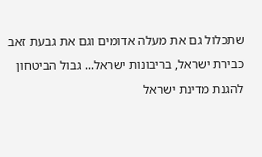שתכלול גם את מעלה אדומים וגם את גבעת זאב כבירת ישראל, בריבונות ישראל... גבול הביטחון להגנת מדינת ישראל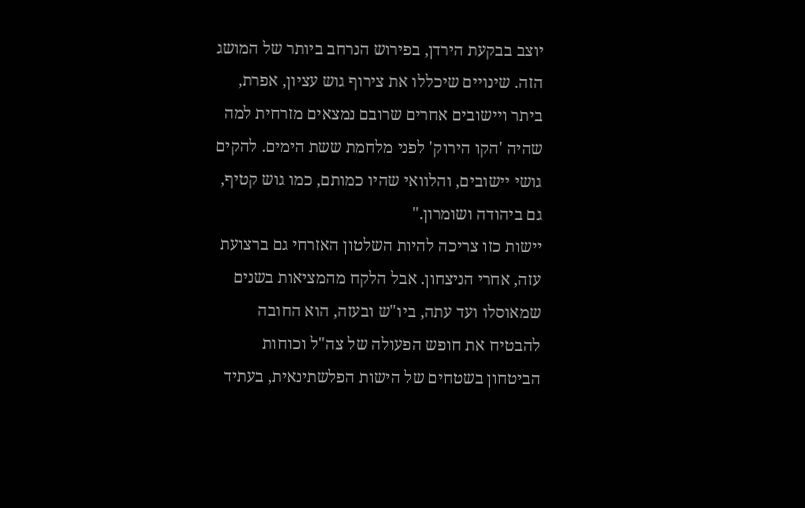יוצב בבקעת הירדן, בפירוש הנרחב ביותר של המושג הזה. שינויים שיכללו את צירוף גוש עציון, אפרת, ביתר ויישובים אחרים שרובם נמצאים מזרחית למה שהיה 'הקו הירוק' לפני מלחמת ששת הימים. להקים גושי יישובים, והלוואי שהיו כמותם, כמו גוש קטיף, גם ביהודה ושומרון."
יישות כזו צריכה להיות השלטון האזרחי גם ברצועת עזה, אחרי הניצחון. אבל הלקח מהמציאות בשנים שמאוסלו ועד עתה, ביו"ש ובעזה, הוא החובה להבטיח את חופש הפעולה של צה"ל וכוחות הביטחון בשטחים של הישות הפלשתינאית, בעתיד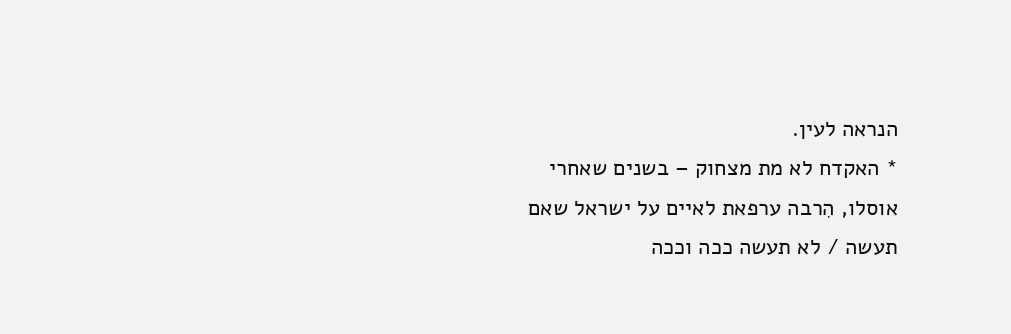הנראה לעין.
* האקדח לא מת מצחוק – בשנים שאחרי אוסלו, הִרבה ערפאת לאיים על ישראל שאם תעשה / לא תעשה ככה וככה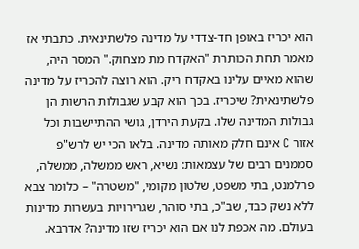הוא יכריז באופן חד-צדדי על מדינה פלשתינאית. כתבתי אז מאמר תחת הכותרת "האקדח מת מצחוק." המסר היה, שהוא מאיים עלינו באקדח ריק. הוא רוצה להכריז על מדינה פלשתינאית? שיכריז. בכך הוא קבע שגבולות הרשות הן גבולות המדינה שלו. בקעת הירדן, גושי ההתיישבות וכל אזור C אינם חלק מאותה מדינה. בלאו הכי יש לרש"פ סממנים רבים של עצמאות: נשיא, ראש ממשלה, ממשלה, פרלמנט, בתי משפט, שלטון מקומי, "משטרה" – כלומר צבא ללא נשק כבד, שב"כ, בתי סוהר, שגרירויות בעשרות מדינות בעולם. מה אכפת לנו אם הוא יכריז שזו מדינה? אדרבא.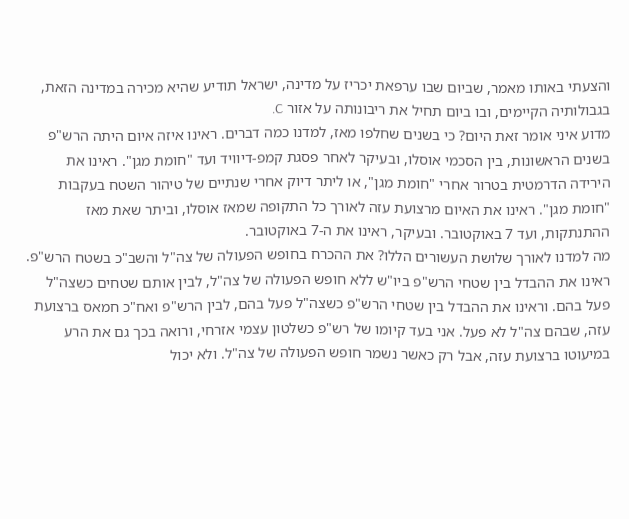והצעתי באותו מאמר, שביום שבו ערפאת יכריז על מדינה, ישראל תודיע שהיא מכירה במדינה הזאת, בגבולותיה הקיימים, ובו ביום תחיל את ריבונותה על אזור C.
מדוע איני אומר זאת היום? כי בשנים שחלפו מאז, למדנו כמה דברים. ראינו איזה איום היתה הרש"פ בשנים הראשונות, בין הסכמי אוסלו, ובעיקר לאחר פסגת קמפ-דיוויד ועד "חומת מגן". ראינו את הירידה הדרמטית בטרור אחרי "חומת מגן", או ליתר דיוק אחרי שנתיים של טיהור השטח בעקבות "חומת מגן". ראינו את האיום מרצועת עזה לאורך כל התקופה שמאז אוסלו, וביתר שאת מאז ההתנתקות, ועד 7 באוקטובר. ובעיקר, ראינו את ה-7 באוקטובר.
מה למדנו לאורך שלושת העשורים הללו? את ההכרח בחופש הפעולה של צה"ל והשב"כ בשטח הרש"פ. ראינו את ההבדל בין שטחי הרש"פ ביו"ש ללא חופש הפעולה של צה"ל, לבין אותם שטחים כשצה"ל פעל בהם. וראינו את ההבדל בין שטחי הרש"פ כשצה"ל פעל בהם, לבין הרש"פ ואח"כ חמאס ברצועת עזה, שבהם צה"ל לא פעל. אני בעד קיומו של רש"פ כשלטון עצמי אזרחי, ורואה בכך גם את הרע במיעוטו ברצועת עזה, אבל רק כאשר נשמר חופש הפעולה של צה"ל. ולא יכול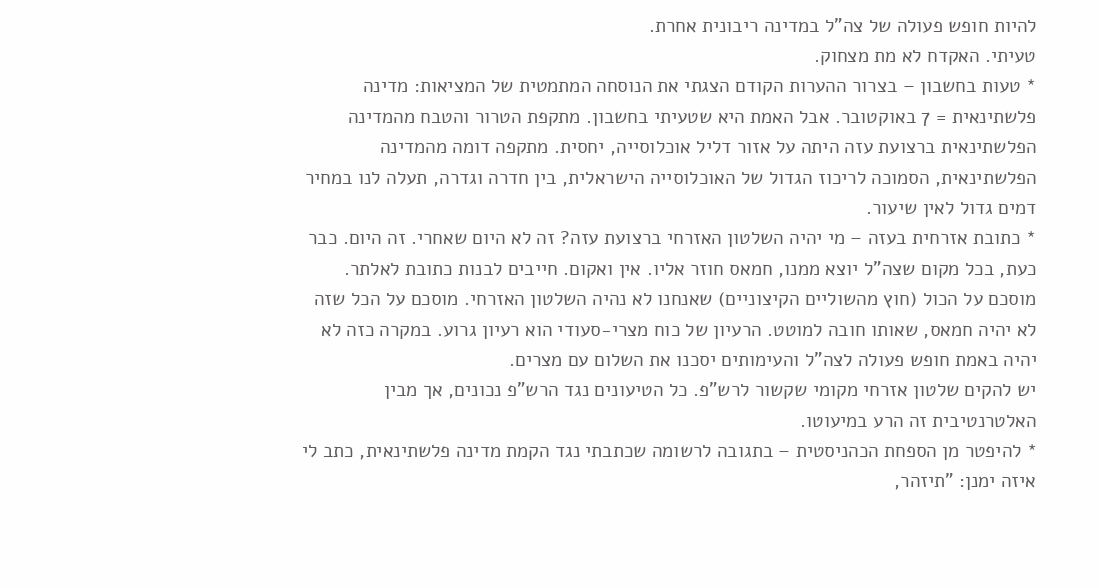להיות חופש פעולה של צה"ל במדינה ריבונית אחרת.
טעיתי. האקדח לא מת מצחוק.
* טעות בחשבון – בצרור ההערות הקודם הצגתי את הנוסחה המתמטית של המציאות: מדינה פלשתינאית = 7 באוקטובר. אבל האמת היא שטעיתי בחשבון. מתקפת הטרור והטבח מהמדינה הפלשתינאית ברצועת עזה היתה על אזור דליל אוכלוסייה, יחסית. מתקפה דומה מהמדינה הפלשתינאית, הסמוכה לריכוז הגדול של האוכלוסייה הישראלית, בין חדרה וגדרה, תעלה לנו במחיר דמים גדול לאין שיעור.
* כתובת אזרחית בעזה – מי יהיה השלטון האזרחי ברצועת עזה? זה לא היום שאחרי. זה היום. כבר כעת, בכל מקום שצה"ל יוצא ממנו, חמאס חוזר אליו. אין ואקום. חייבים לבנות כתובת לאלתר. מוסכם על הכול (חוץ מהשוליים הקיצוניים) שאנחנו לא נהיה השלטון האזרחי. מוסכם על הכל שזה לא יהיה חמאס, שאותו חובה למוטט. הרעיון של כוח מצרי-סעודי הוא רעיון גרוע. במקרה כזה לא יהיה באמת חופש פעולה לצה"ל והעימותים יסכנו את השלום עם מצרים.
יש להקים שלטון אזרחי מקומי שקשור לרש"פ. כל הטיעונים נגד הרש"פ נכונים, אך מבין האלטרנטיבית זה הרע במיעוטו.
* להיפטר מן הספחת הכהניסטית – בתגובה לרשומה שכתבתי נגד הקמת מדינה פלשתינאית, כתב לי איזה ימנן: "תיזהר,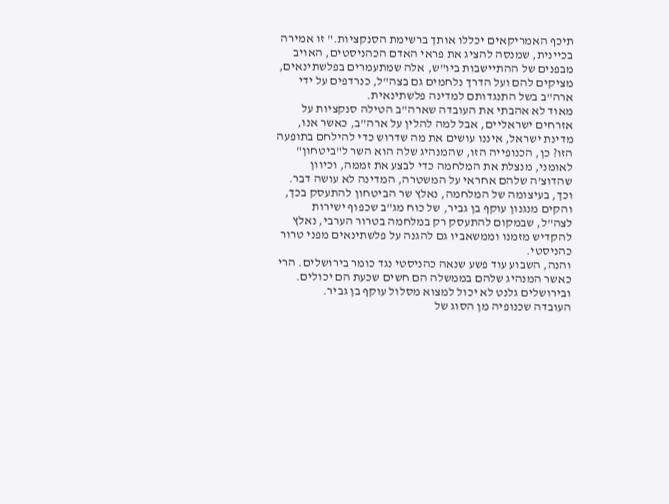תיכף האמריקאים יכללו אותך ברשימת הסנקציות." זו אמירה בכיינית, שמנסה להציג את פראי האדם הכהניסטים, האויב מבפנים של ההתיישבות ביו"ש, אלה שמתעמרים בפלשתינאים, מציקים להם ועל הדרך נלחמים גם בצה"ל, כנרדפים על ידי ארה"ב בשל התנגדותם למדינה פלשתינאית.
מאוד לא אהבתי את העובדה שארה"ב הטילה סנקציות על אזרחים ישראליים, אבל למה להלין על ארה"ב, כאשר אנו, מדינת ישראל, איננו עושים את מה שדרוש כדי להילחם בתופעה הזו? כן, הכנופייה הזו, שהמנהיג שלה הוא השר ל"ביטחון" לאומני, מנצלת את המלחמה כדי לבצע את זממה, וכיוון שהדוצ'ה שלהם אחראי על המשטרה, המדינה לא עושה דבר.
וכך, בעיצומה של המלחמה, נאלץ שר הביטחון להתעסק בכך, והקים מנגנון עוקף בן גביר, של כוח מג"ב שכפוף ישירות לצה"ל, שבמקום להתעסק רק במלחמה בטרור הערבי, נאלץ להקדיש מזמנו וממשאביו גם להגנה על פלשתינאים מפני טרור כהניסטי.
והנה, השבוע עוד פשע שנאה כהניסטי נגד כומר בירושלים. הרי כאשר המנהיג שלהם בממשלה הם חשים שכעת הם יכולים. ובירושלים גלנט לא יכול למצוא מסלול עוקף בן גביר.
העובדה שכנופיה מן הסוג של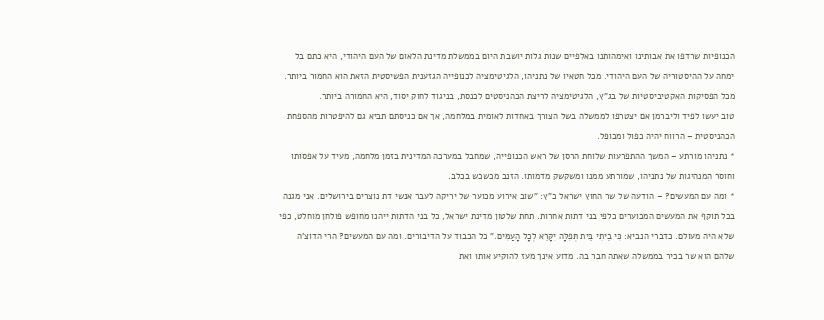הכנופיות שרדפו את אבותינו ואימהותנו באלפיים שנות גלות יושבת היום בממשלת מדינת הלאום של העם היהודי, היא כתם בל ימחה על ההיסטוריה של העם היהודי. מכל חטאיו של נתניהו, הלגיטימציה לכנופייה הגזענית הפשיסטית הזאת הוא החמור ביותר. מכל הפסיקות האקטיביסטיות של בג"ץ, הלגיטימציה לריצת הכהניסטים לכנסת, בניגוד לחוק יסוד, היא החמורה ביותר.
טוב יעשו לפיד וליברמן אם יצטרפו לממשלה בשל הצורך באחדות לאומית במלחמה, אך אם כניסתם תביא גם להיפטרות מהספחת הכהניסטית – הרווח יהיה כפול ומכופל.
* נתניהו מורתע – המשך ההתפרעות שלוחת הרסן של ראש הכנופייה, שמחבל במערכה המדינית בזמן מלחמה, מעיד על אפסותו וחוסר המנהיגות של נתניהו, שמורתע ממנו ומשקשק מדמותו. הזנב מכשכש בכלב.
* ומה עם המעשים? – הודעה של שר החוץ ישראל כ"ץ: "שוב אירוע מכוער של יריקה לעבר אנשי דת נוצרים בירושלים. אני מגנה בכל תוקף את המעשים המכוערים כלפי בני דתות אחרות. תחת שלטון מדינת ישראל, כל בני הדתות ייהנו מחופש פולחן מוחלט, כפי שלא היה מעולם. כדברי הנביא: כִּי בֵיתִי בֵּית תְּפִלָּה יִקָּרֵא לְכָל הָעַמִּים." כל הכבוד על הדיבורים. ומה עם המעשים? הרי הדוצ'ה שלהם הוא שר בכיר בממשלה שאתה חבר בה. מדוע אינך מעז להוקיע אותו ואת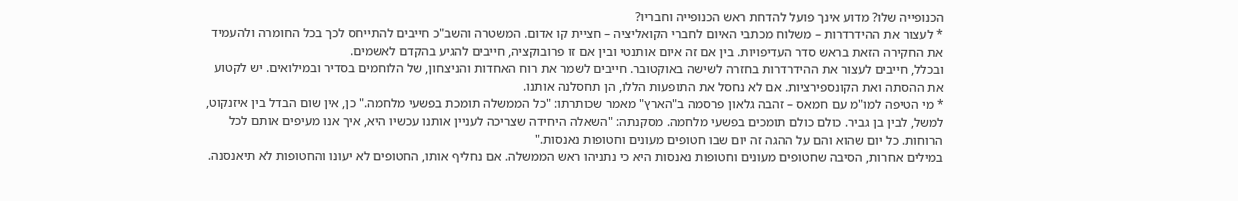הכנופייה שלו? מדוע אינך פועל להדחת ראש הכנופייה וחבריו?
* לעצור את ההידרדרות – משלוח מכתבי האיום לחברי הקואליציה – חציית קו אדום. המשטרה והשב"כ חייבים להתייחס לכך בכל החומרה ולהעמיד את החקירה הזאת בראש סדר העדיפויות. בין אם זה איום אותנטי ובין אם זו פרובוקציה, חייבים להגיע בהקדם לאשמים.
ובכלל, חייבים לעצור את ההידרדרות בחזרה לשישה באוקטובר. חייבים לשמר את רוח האחדות והניצחון, של הלוחמים בסדיר ובמילואים. יש לקטוע את ההסתה ואת הקונספירציות. אם לא נחסל את התופעות הללו, הן תחסלנה אותנו.
* מי הטיפה למו"מ עם חמאס – זהבה גלאון פרסמה ב"הארץ" מאמר שכותרתו: "כל הממשלה תומכת בפשעי מלחמה." כן, אין שום הבדל בין איזנקוט, למשל, לבין בן גביר. כולם כולם תומכים בפשעי מלחמה. מסקנתה: "השאלה היחידה שצריכה לעניין אותנו עכשיו היא, איך אנו מעיפים אותם לכל הרוחות. כל יום שהוא והם על ההגה זה יום שבו חטופים מעונים וחטופות נאנסות."
במילים אחרות, הסיבה שחטופים מעונים וחטופות נאנסות היא כי נתניהו ראש הממשלה. אם נחליף אותו, החטופים לא יעונו והחטופות לא תיאנסנה.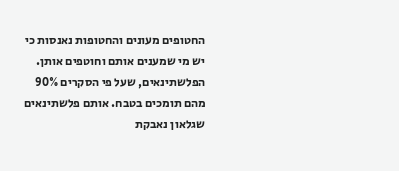החטופים מעונים והחטופות נאנסות כי יש מי שמענים אותם וחוטפים אותן. הפלשתינאים, שעל פי הסקרים 90% מהם תומכים בטבח. אותם פלשתינאים שגלאון נאבקת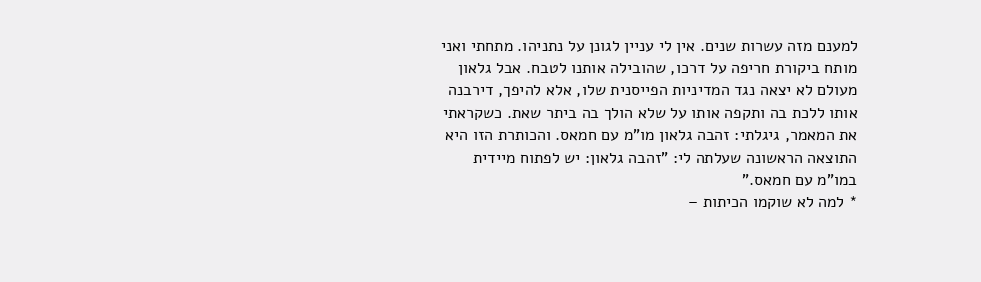למענם מזה עשרות שנים. אין לי עניין לגונן על נתניהו. מתחתי ואני מותח ביקורת חריפה על דרכו, שהובילה אותנו לטבח. אבל גלאון מעולם לא יצאה נגד המדיניות הפייסנית שלו, אלא להיפך, דירבנה אותו ללכת בה ותקפה אותו על שלא הולך בה ביתר שאת. כשקראתי את המאמר, גיגלתי: זהבה גלאון מו"מ עם חמאס. והכותרת הזו היא התוצאה הראשונה שעלתה לי: "זהבה גלאון: יש לפתוח מיידית במו"מ עם חמאס."
* למה לא שוקמו הכיתות –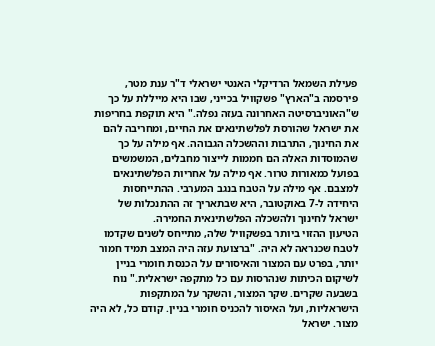פעילת השמאל הרדיקלי האנטי ישראלי ד"ר ענת מטר, פירסמה ב"הארץ" פשקוויל בכייני, שבו היא מייללת על כך ש"האוניברסיטה האחרונה בעזה נפלה." היא תוקפת בחריפות את ישראל שהורסת לפלשתינאים את החיים, ומחריבה להם את החינוך, התרבות וההשכלה הגבוהה. אף מילה על כך שהמוסדות האלה הם חממות לייצור מחבלים, המשמשים בפועל כמאורות טרור. אף מילה על אחריות הפלשתינאים למצבם. אף מילה על הטבח בנגב המערבי. ההתייחסות היחידה ל-7 באוקטובר, היא שבתאריך זה ההתנכלות של ישראל לחינוך ולהשכלה הפלשתינאית החמירה.
הטיעון ההזוי ביותר בפשקוויל שלה, מתייחס לשנים שקדמו לטבח שכנראה לא היה. "ברצועת עזה היה המצב תמיד חמור יותר, בפרט עם המצור והאיסורים על הכנסת חומרי בניין לשיקום הכיתות שנהרסות עם כל מתקפה ישראלית." נוח בשבעה שקרים. שקר המצור, והשקר על המתקפות הישראליות, ועל האיסור להכניס חומרי בניין. קודם כל, לא היה מצור. ישראל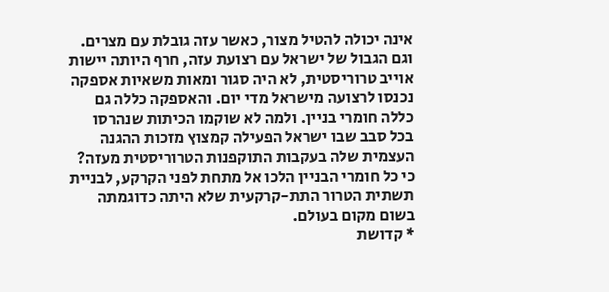אינה יכולה להטיל מצור, כאשר עזה גובלת עם מצרים. וגם הגבול של ישראל עם רצועת עזה, חרף היותה יישות אוייב טרוריסטית, לא היה סגור ומאות משאיות אספקה נכנסו לרצועה מישראל מדי יום. והאספקה כללה גם כללה חומרי בניין. ולמה לא שוקמו הכיתות שנהרסו בכל סבב שבו ישראל הפעילה קמצוץ מזכות ההגנה העצמית שלה בעקבות התוקפנות הטרוריסטית מעזה? כי כל חומרי הבניין הלכו אל מתחת לפני הקרקע, לבניית תשתית הטרור התת-קרקעית שלא היתה כדוגמתה בשום מקום בעולם.
* קדושת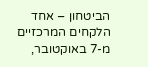הביטחון – אחד הלקחים המרכזיים מ-7 באוקטובר,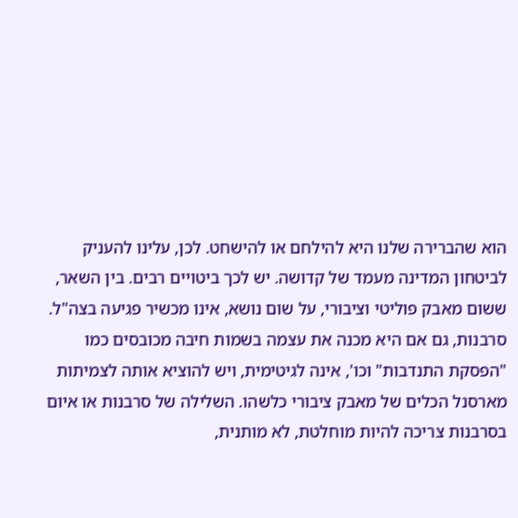הוא שהברירה שלנו היא להילחם או להישחט. לכן, עלינו להעניק לביטחון המדינה מעמד של קדושה. יש לכך ביטויים רבים. בין השאר, ששום מאבק פוליטי וציבורי, על שום נושא, אינו מכשיר פגיעה בצה"ל.
סרבנות, גם אם היא מכנה את עצמה בשמות חיבה מכובסים כמו "הפסקת התנדבות" וכו', אינה לגיטימית, ויש להוציא אותה לצמיתות מארסנל הכלים של מאבק ציבורי כלשהו. השלילה של סרבנות או איום בסרבנות צריכה להיות מוחלטת, לא מותנית,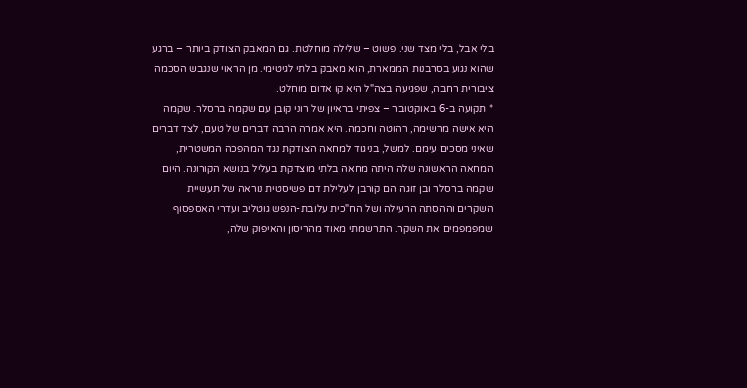בלי אבל, בלי מצד שני. פשוט – שלילה מוחלטת. גם המאבק הצודק ביותר – ברגע שהוא נגוע בסרבנות הממארת, הוא מאבק בלתי לגיטימי. מן הראוי שנגבש הסכמה ציבורית רחבה, שפגיעה בצה"ל היא קו אדום מוחלט.
* תקועה ב-6 באוקטובר – צפיתי בראיון של רוני קובן עם שקמה ברסלר. שקמה היא אישה מרשימה, רהוטה וחכמה. היא אמרה הרבה דברים של טעם, לצד דברים שאיני מסכים עימם. למשל, בניגוד למחאה הצודקת נגד המהפכה המשטרית, המחאה הראשונה שלה היתה מחאה בלתי מוצדקת בעליל בנושא הקורונה. היום שקמה ברסלר ובן זוגה הם קורבן לעלילת דם פשיסטית נוראה של תעשיית השקרים וההסתה הרעילה ושל הח"כית עלובת-הנפש גוטליב ועדרי האספסוף שמפמפמים את השקר. התרשמתי מאוד מהריסון והאיפוק שלה,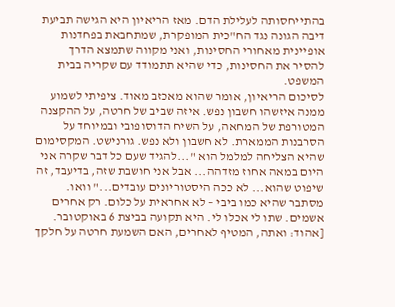בהתייחסותה לעלילת הדם. מאז הריאיון היא הגישה תביעת דיבה הגונה נגד הח"כית המופקרת, שמתחבאת בפחדנות אופיינית מאחורי החסינות, ואני מקווה שתמצא הדרך להסיר את החסינות, כדי שהיא תתמודד עם שקריה בבית המשפט.
לסיכום הריאיון, אומר שהוא מאכזב מאוד. ציפיתי לשמוע ממנה איזשהו חשבון נפש. איזה שביב של חרטה, על ההקצנה המטורפת של המחאה, על השיח הדוסופובי ובמיוחד על הסרבנות הממארת. לא חשבון ולא נפש. גורנישט. המקסימום שהיא הצליחה למלמל הוא "...להגיד שעם כל דבר שקרה אני היום במאה אחוז מזדהה... אבל אני חושבת שזה, בדיעבד, זה שיפוט שהוא... לא ככה היסטוריונים עובדים..." וואו. מסתבר שהיא כמו ביבי – לא אחראית על כלום. רק אחרים אשמים. שתו לי אכלו לי. היא תקועה בביצת 6 באוקטובר.
[אהוד: ואתה, המטיף לאחרים, האם השמעת חרטה על חלקך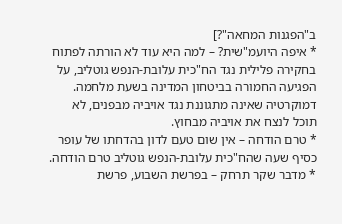ב"הפגנות המחאה"?]
* איפה היועמ"שית? – למה היא עוד לא הורתה לפתוח בחקירה פלילית נגד הח"כית עלובת-הנפש גוטליב, על הפגיעה החמורה בביטחון המדינה בשעת מלחמה. דמוקרטיה שאינה מתגוננת נגד אויביה מבפנים, לא תוכל לנצח את אויביה מבחוץ.
* טרם הודחה – אין שום טעם לדון בהדחתו של עופר כסיף שעה שהח"כית עלובת-הנפש גוטליב טרם הודחה.
* מדבר שקר תרחק – בפרשת השבוע, פרשת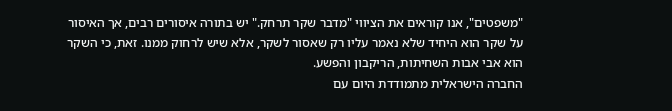"משפטים", אנו קוראים את הציווי "מדבר שקר תרחק." יש בתורה איסורים רבים, אך האיסור על שקר הוא היחיד שלא נאמר עליו רק שאסור לשקר, אלא שיש לרחוק ממנו. זאת, כי השקר הוא אבי אבות השחיתות, הריקבון והפשע.
החברה הישראלית מתמודדת היום עם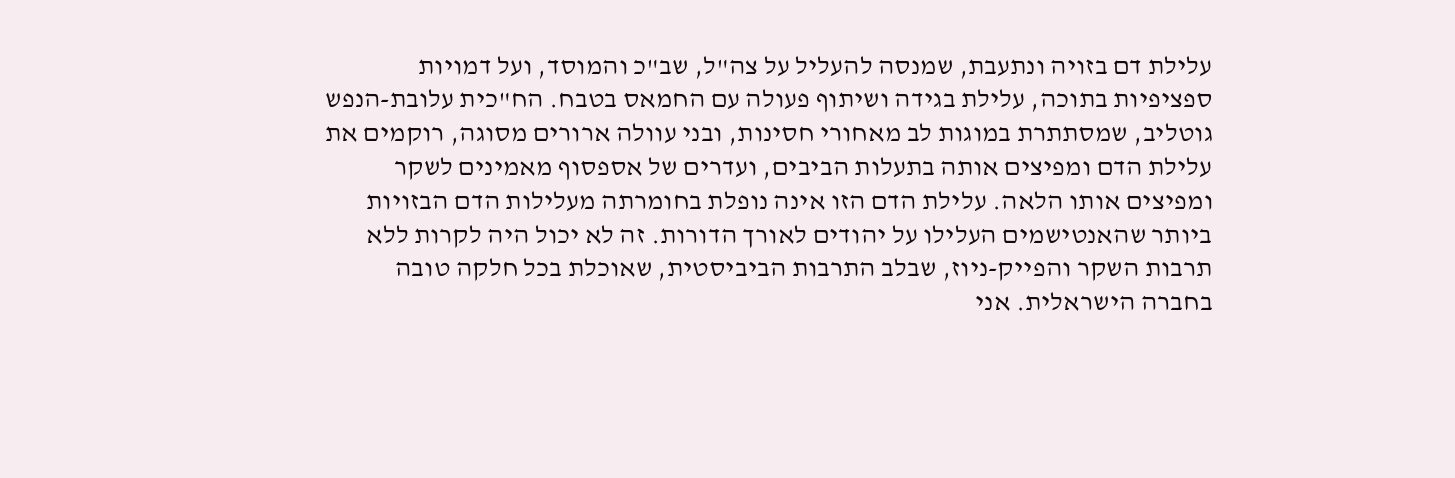עלילת דם בזויה ונתעבת, שמנסה להעליל על צה"ל, שב"כ והמוסד, ועל דמויות ספציפיות בתוכה, עלילת בגידה ושיתוף פעולה עם החמאס בטבח. הח"כית עלובת-הנפש גוטליב, שמסתתרת במוגות לב מאחורי חסינות, ובני עוולה ארורים מסוגה, רוקמים את עלילת הדם ומפיצים אותה בתעלות הביבים, ועדרים של אספסוף מאמינים לשקר ומפיצים אותו הלאה. עלילת הדם הזו אינה נופלת בחומרתה מעלילות הדם הבזויות ביותר שהאנטישמים העלילו על יהודים לאורך הדורות. זה לא יכול היה לקרות ללא תרבות השקר והפייק-ניוז, שבלב התרבות הביביסטית, שאוכלת בכל חלקה טובה בחברה הישראלית. אני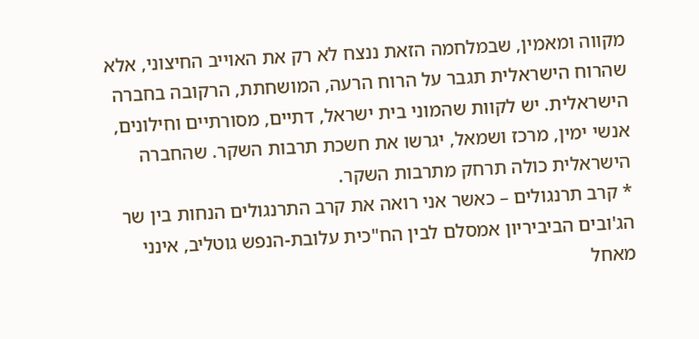מקווה ומאמין, שבמלחמה הזאת ננצח לא רק את האוייב החיצוני, אלא שהרוח הישראלית תגבר על הרוח הרעה, המושחתת, הרקובה בחברה הישראלית. יש לקוות שהמוני בית ישראל, דתיים, מסורתיים וחילונים, אנשי ימין, מרכז ושמאל, יגרשו את חשכת תרבות השקר. שהחברה הישראלית כולה תרחק מתרבות השקר.
* קרב תרנגולים – כאשר אני רואה את קרב התרנגולים הנחות בין שר הג'ובים הביביריון אמסלם לבין הח"כית עלובת-הנפש גוטליב, אינני מאחל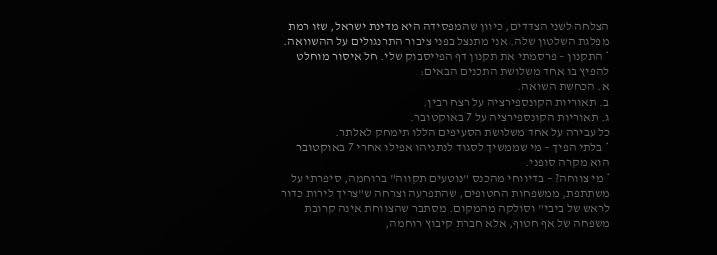הצלחה לשני הצדדים, כיוון שהמפסידה היא מדינת ישראל, שזו רמת מפלגת השלטון שלה. אני מתנצל בפני ציבור התרנגולים על ההשוואה.
* התקנון – פרסמתי את תקנון דף הפייסבוק שלי. חל איסור מוחלט להפיץ בו אחד משלושת התכנים הבאים:
א. הכחשת השואה.
ב. תאוריות הקונספירציה על רצח רבין.
ג. תאוריות הקונספירציה על 7 באוקטובר.
כל עבירה על אחד משלושת הסעיפים הללו תימחק לאלתר.
* בלתי הפיך – מי שממשיך לסגוד לנתניהו אפילו אחרי 7 באוקטובר הוא מקרה סופני.
* מי צווחה? – בדיווחי מהכנס "נוטעים תקווה" ברוחמה, סיפרתי על משתתפת, ממשפחות החטופים, שהתפרעה וצרחה ש"צריך לירות כדור לראש של ביבי" וסולקה מהמקום. מסתבר שהצווחת אינה קרובת משפחה של אף חטוף, אלא חברת קיבוץ רוחמה,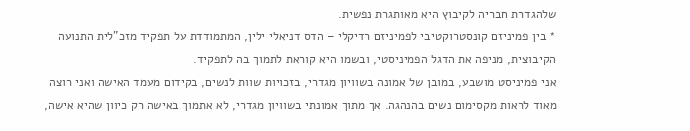שלהגדרת חבריה לקיבוץ היא מאותגרת נפשית.
* בין פמיניזם קונסטרוקטיבי לפמיניזם רדיקלי – הדס דניאלי ילין, המתמודדת על תפקיד מזכ"לית התנועה הקיבוצית, מניפה את הדגל הפמיניסטי, ובשמו היא קוראת לתמוך בה לתפקיד.
אני פמיניסט מושבע, במובן של אמונה בשוויון מגדרי, בזכויות שוות לנשים, בקידום מעמד האישה ואני רוצה מאוד לראות מקסימום נשים בהנהגה. אך מתוך אמונתי בשוויון מגדרי, לא אתמוך באישה רק כיוון שהיא אישה,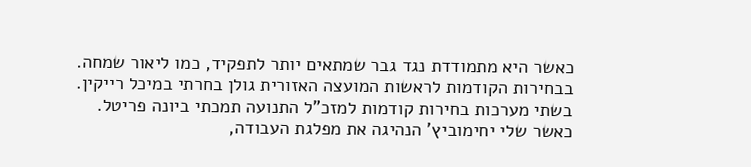כאשר היא מתמודדת נגד גבר שמתאים יותר לתפקיד, כמו ליאור שמחה. בבחירות הקודמות לראשות המועצה האזורית גולן בחרתי במיכל רייקין. בשתי מערכות בחירות קודמות למזכ"ל התנועה תמכתי ביונה פריטל. כאשר שלי יחימוביץ' הנהיגה את מפלגת העבודה,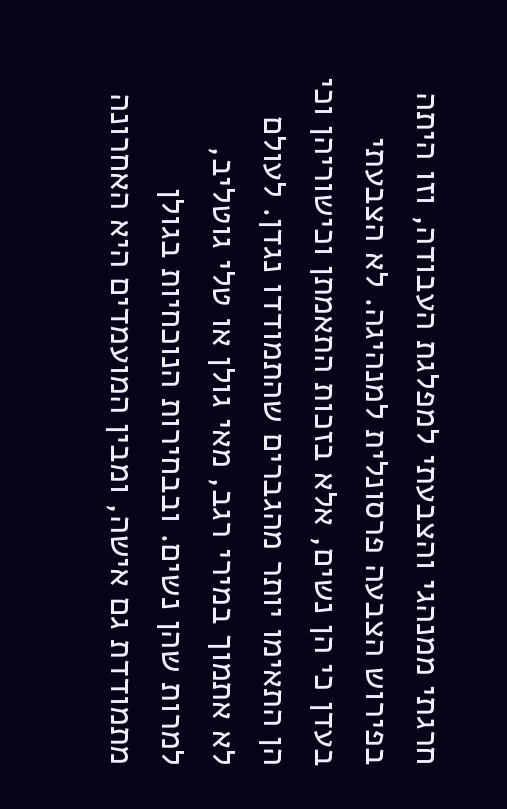חרגתי ממנהגי והצבעתי למפלגת העבודה, וזו היתה בפירוש הצבעה פרסונלית למנהיגה. לא הצבעתי בעדן כי הן נשים, אלא בזכות התאמתן וכישוריהן וכי הן התאימו יותר מהגברים שהתמודדו נגדן. לעולם לא אתמוך במירי רגב, מאי גולן או טלי גוטליב, למרות שהן נשים. ובבחירות הנוכחיות בגולן מתמודדת גם אישה, ומבין המועמדים היא האחרונה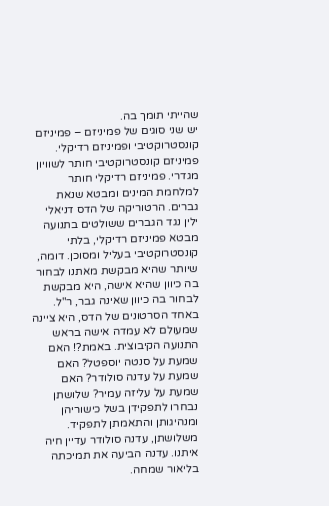שהייתי תומך בה.
יש שני סוגים של פמיניזם – פמיניזם קונסטרוקטיבי ופמיניזם רדיקלי. פמיניזם קונסטרוקטיבי חותר לשוויון מגדרי. פמיניזם רדיקלי חותר למלחמת המינים ומבטא שנאת גברים. הרטוריקה של הדס דניאלי ילין נגד הגברים ששולטים בתנועה מבטא פמיניזם רדיקלי, בלתי קונסטרוקטיבי בעליל ומסוכן. דומה, שיותר שהיא מבקשת מאתנו לבחור בה כיוון שהיא אישה, היא מבקשת לבחור בה כיוון שאינה גבר, ר"ל. באחד הסרטונים של הדס, היא ציינה שמעולם לא עמדה אישה בראש התנועה הקיבוצית. באמת?! האם שמעת על סנטה יוספטל? האם שמעת על עדנה סולודר? האם שמעת על עליזה עמיר? שלושתן נבחרו לתפקידן בשל כישוריהן ומנהיגותן והתאמתן לתפקיד. משלושתן, עדנה סולודר עדיין חיה איתנו. עדנה הביעה את תמיכתה בליאור שמחה.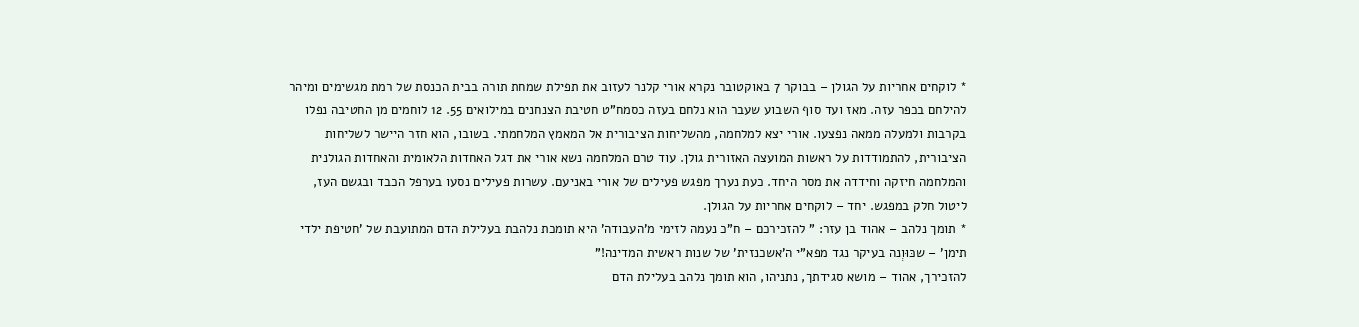* לוקחים אחריות על הגולן – בבוקר 7 באוקטובר נקרא אורי קלנר לעזוב את תפילת שמחת תורה בבית הכנסת של רמת מגשימים ומיהר להילחם בכפר עזה. מאז ועד סוף השבוע שעבר הוא נלחם בעזה כסמח"ט חטיבת הצנחנים במילואים 55. 12 לוחמים מן החטיבה נפלו בקרבות ולמעלה ממאה נפצעו. אורי יצא למלחמה, מהשליחות הציבורית אל המאמץ המלחמתי. בשובו, הוא חזר היישר לשליחות הציבורית, להתמודדות על ראשות המועצה האזורית גולן. עוד טרם המלחמה נשא אורי את דגל האחדות הלאומית והאחדות הגולנית והמלחמה חיזקה וחידדה את מסר היחד. כעת נערך מפגש פעילים של אורי באניעם. עשרות פעילים נסעו בערפל הכבד ובגשם העז, ליטול חלק במפגש. יחד – לוקחים אחריות על הגולן.
* תומך נלהב – אהוד בן עזר: " להזכירכם – ח"כ נעמה לזימי מ'העבודה' היא תומכת נלהבת בעלילת הדם המתועבת של 'חטיפת ילדי תימן' – שכּוּוְנה בעיקר נגד מפא"י ה'אשכנזית' של שנות ראשית המדינה!"
להזכירך, אהוד – מושא סגידתך, נתניהו, הוא תומך נלהב בעלילת הדם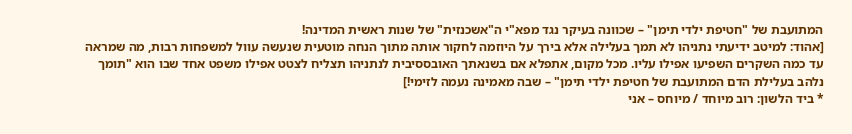המתועבת של "חטיפת ילדי תימן" – שכוונה בעיקר נגד מפא"י ה"אשכנזית" של שנות ראשית המדינה!
[אהוד: למיטב ידיעתי נתניהו לא תמך בעלילה אלא בירך על היוזמה לחקור אותה מתוך הנחה מוטעית שנעשה עוול למשפחות רבות, מה שמראה עד כמה השקרים השפיעו אפילו עליו. מכל מקום, אתפלא אם בשנאתך האובססיבית לנתניהו תצליח לצטט אפילו משפט אחד שבו הוא "תומך נלהב בעלילת הדם המתועבת של חטיפת ילדי תימן" – שבה מאמינה נעמה לזימי!]
* ביד הלשון: רוב מיוחד / מיוחס – אני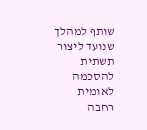שותף למהלך שנועד ליצור תשתית להסכמה לאומית רחבה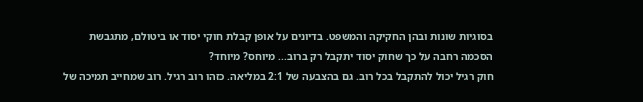בסוגיות שונות ובהן החקיקה והמשפט. בדיונים על אופן קבלת חוקי יסוד או ביטולם, מתגבשת הסכמה רחבה על כך שחוק יסוד יתקבל רק ברוב... מיוחס? מיוחד?
חוק רגיל יכול להתקבל בכל רוב. גם בהצבעה של 2:1 במליאה. כזהו רוב רגיל. רוב שמחייב תמיכה של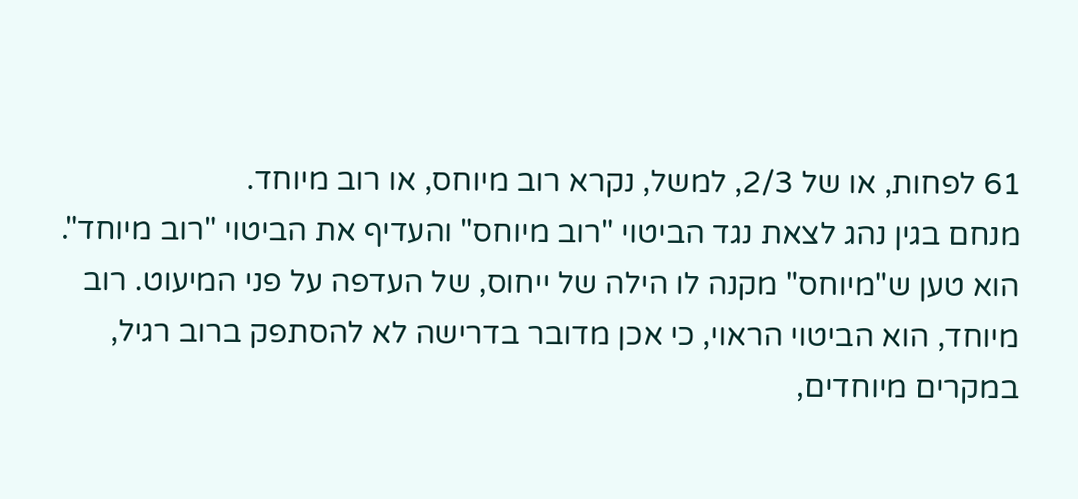61 לפחות, או של 2/3, למשל, נקרא רוב מיוחס, או רוב מיוחד.
מנחם בגין נהג לצאת נגד הביטוי "רוב מיוחס" והעדיף את הביטוי "רוב מיוחד". הוא טען ש"מיוחס" מקנה לו הילה של ייחוס, של העדפה על פני המיעוט. רוב מיוחד, הוא הביטוי הראוי, כי אכן מדובר בדרישה לא להסתפק ברוב רגיל, במקרים מיוחדים,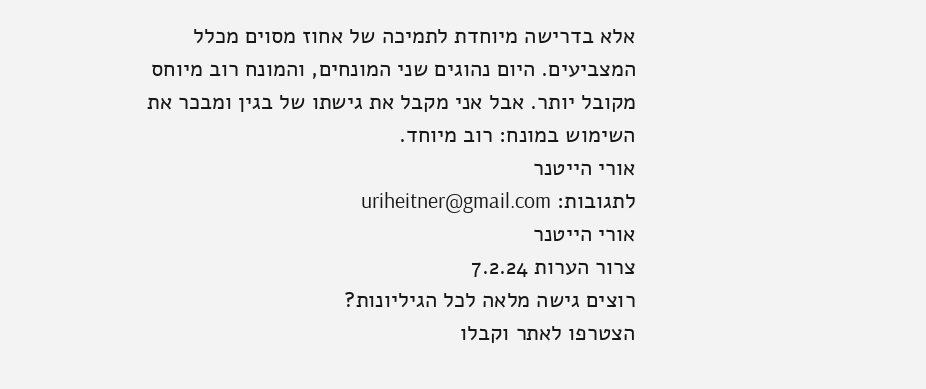אלא בדרישה מיוחדת לתמיכה של אחוז מסוים מכלל המצביעים. היום נהוגים שני המונחים, והמונח רוב מיוחס מקובל יותר. אבל אני מקבל את גישתו של בגין ומבכר את השימוש במונח: רוב מיוחד.
אורי הייטנר
לתגובות: uriheitner@gmail.com
אורי הייטנר
צרור הערות 7.2.24
רוצים גישה מלאה לכל הגיליונות?
הצטרפו לאתר וקבלו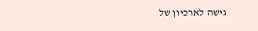גישה לארכיון של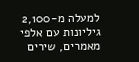למעלה מ-2,100 גיליונות עם אלפי מאמרים, שירים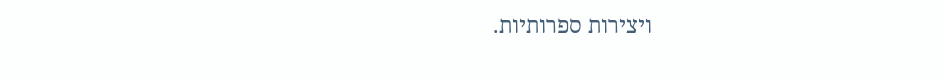ויצירות ספרותיות.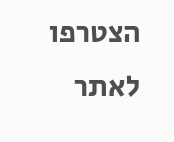הצטרפו לאתר